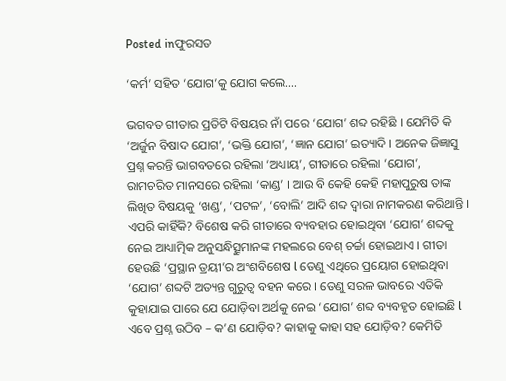Posted inଫୁରସତ

‘କର୍ମ’ ସହିତ ‘ଯୋଗ’କୁ ଯୋଗ କଲେ….

ଭଗବତ ଗୀତାର ପ୍ରତିଟି ବିଷୟର ନାଁ ପରେ ‘ଯୋଗ’ ଶବ୍ଦ ରହିଛି । ଯେମିତି କି ‘ଅର୍ଜୁନ ବିଷାଦ ଯୋଗ’, ‘ଭକ୍ତି ଯୋଗ’, ‘ଜ୍ଞାନ ଯୋଗ’ ଇତ୍ୟାଦି । ଅନେକ ଜିଜ୍ଞାସୁ ପ୍ରଶ୍ନ କରନ୍ତି ଭାଗବତରେ ରହିଲା ‘ଅଧ୍ୟାୟ’, ଗୀତାରେ ରହିଲା ‘ଯୋଗ’, ରାମଚରିତ ମାନସରେ ରହିଲା ‘କାଣ୍ଡ’ । ଆଉ ବି କେହି କେହି ମହାପୁରୁଷ ତାଙ୍କ ଲିଖିତ ବିଷୟକୁ ‘ଖଣ୍ଡ’, ‘ପଟଳ’, ‘ବୋଲି’ ଆଦି ଶବ୍ଦ ଦ୍ୱାରା ନାମକରଣ କରିଥାନ୍ତି । ଏପରି କାହିଁକି? ବିଶେଷ କରି ଗୀତାରେ ବ୍ୟବହାର ହୋଇଥିବା ‘ଯୋଗ’ ଶବ୍ଦକୁ ନେଇ ଆଧ୍ୟାତ୍ମିକ ଅନୁସନ୍ଧିତ୍ସୁମାନଙ୍କ ମହଲରେ ବେଶ୍‌ ଚର୍ଚ୍ଚା ହୋଇଥାଏ । ଗୀତା ହେଉଛି ‘ପ୍ରସ୍ଥାନ ତ୍ରୟୀ’ର ଅଂଶବିଶେଷ l ତେଣୁ ଏଥିରେ ପ୍ରୟୋଗ ହୋଇଥିବା ‘ଯୋଗ’ ଶବ୍ଦଟି ଅତ୍ୟନ୍ତ ଗୁରୁତ୍ୱ ବହନ କରେ । ତେଣୁ ସରଳ ଭାବରେ ଏତିକି କୁହାଯାଇ ପାରେ ଯେ ଯୋଡ଼ିବା ଅର୍ଥକୁ ନେଇ ‘ଯୋଗ’ ଶବ୍ଦ ବ୍ୟବହୃତ ହୋଇଛି l ଏବେ ପ୍ରଶ୍ନ ଉଠିବ – କ’ଣ ଯୋଡ଼ିବ? କାହାକୁ କାହା ସହ ଯୋଡ଼ିବ? କେମିତି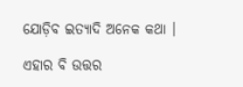ଯୋଡ଼ିବ ଇତ୍ୟାଦି ଅନେକ କଥା ।

ଏହାର ବି ଉତ୍ତର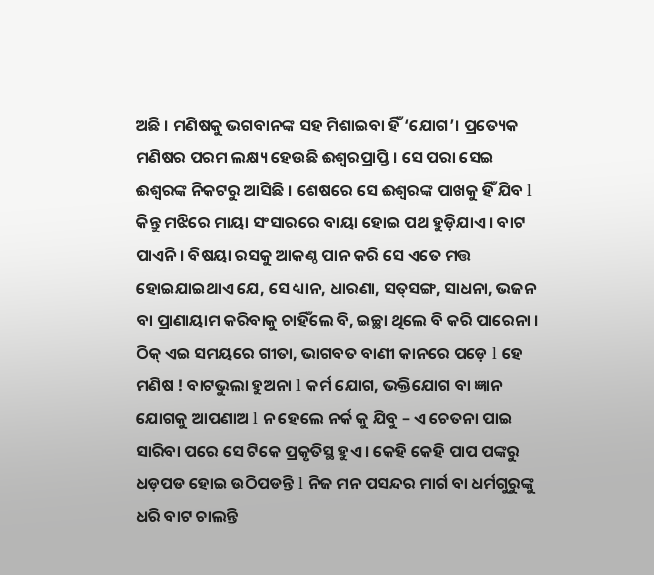ଅଛି । ମଣିଷକୁ ଭଗବାନଙ୍କ ସହ ମିଶାଇବା ହିଁ ‘ଯୋଗ’। ପ୍ରତ୍ୟେକ ମଣିଷର ପରମ ଲକ୍ଷ୍ୟ ହେଉଛି ଈଶ୍ୱରପ୍ରାପ୍ତି । ସେ ପରା ସେଇ ଈଶ୍ୱରଙ୍କ ନିକଟରୁ ଆସିଛି । ଶେଷରେ ସେ ଈଶ୍ୱରଙ୍କ ପାଖକୁ ହିଁ ଯିବ l କିନ୍ତୁ ମଝିରେ ମାୟା ସଂସାରରେ ବାୟା ହୋଇ ପଥ ହୁଡ଼ିଯାଏ । ବାଟ ପାଏନି । ବିଷୟା ରସକୁ ଆକଣ୍ଠ ପାନ କରି ସେ ଏତେ ମତ୍ତ ହୋଇଯାଇଥାଏ ଯେ, ସେ ଧ୍ୟାନ, ଧାରଣା, ସତ୍‌ସଙ୍ଗ, ସାଧନା, ଭଜନ ବା ପ୍ରାଣାୟାମ କରିବାକୁ ଚାହିଁଲେ ବି, ଇଚ୍ଛା ଥିଲେ ବି କରି ପାରେନା । ଠିକ୍‌ ଏଇ ସମୟରେ ଗୀତା, ଭାଗବତ ବାଣୀ କାନରେ ପଡ଼େ l ହେ ମଣିଷ ! ବାଟଭୁଲା ହୁଅନା l କର୍ମ ଯୋଗ, ଭକ୍ତିଯୋଗ ବା ଜ୍ଞାନ ଯୋଗକୁ ଆପଣାଅ l ନ ହେଲେ ନର୍କ କୁ ଯିବୁ – ଏ ଚେତନା ପାଇ ସାରିବା ପରେ ସେ ଟିକେ ପ୍ରକୃତିସ୍ଥ ହୁଏ । କେହି କେହି ପାପ ପଙ୍କରୁ ଧଡ଼ପଡ ହୋଇ ଉଠିପଡନ୍ତି l ନିଜ ମନ ପସନ୍ଦର ମାର୍ଗ ବା ଧର୍ମଗୁରୁଙ୍କୁ ଧରି ବାଟ ଚାଲନ୍ତି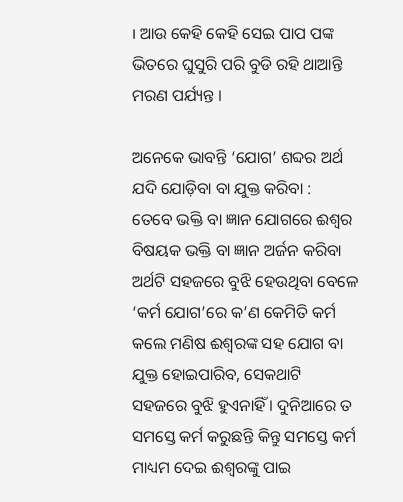। ଆଉ କେହି କେହି ସେଇ ପାପ ପଙ୍କ ଭିତରେ ଘୁସୁରି ପରି ବୁଡି ରହି ଥାଆନ୍ତି ମରଣ ପର୍ଯ୍ୟନ୍ତ ।

ଅନେକେ ଭାବନ୍ତି ‘ଯୋଗ’ ଶବ୍ଦର ଅର୍ଥ ଯଦି ଯୋଡ଼ିବା ବା ଯୁକ୍ତ କରିବା :
ତେବେ ଭକ୍ତି ବା ଜ୍ଞାନ ଯୋଗରେ ଈଶ୍ୱର ବିଷୟକ ଭକ୍ତି ବା ଜ୍ଞାନ ଅର୍ଜନ କରିବା ଅର୍ଥଟି ସହଜରେ ବୁଝି ହେଉଥିବା ବେଳେ ‘କର୍ମ ଯୋଗ’ରେ କ’ଣ କେମିତି କର୍ମ କଲେ ମଣିଷ ଈଶ୍ୱରଙ୍କ ସହ ଯୋଗ ବା ଯୁକ୍ତ ହୋଇପାରିବ, ସେକଥାଟି ସହଜରେ ବୁଝି ହୁଏନାହିଁ । ଦୁନିଆରେ ତ ସମସ୍ତେ କର୍ମ କରୁଛନ୍ତି କିନ୍ତୁ ସମସ୍ତେ କର୍ମ ମାଧ୍ୟମ ଦେଇ ଈଶ୍ୱରଙ୍କୁ ପାଇ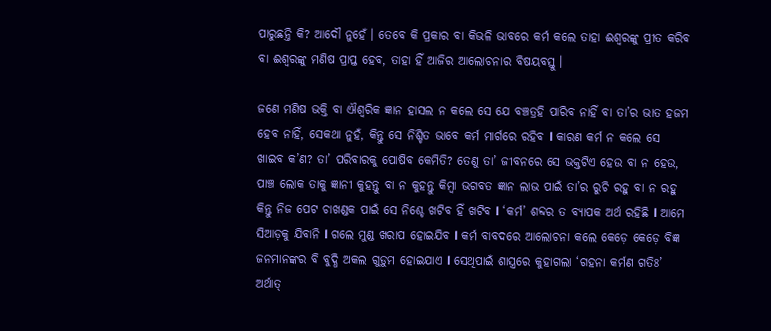ପାରୁଛନ୍ତି କି? ଆଦୌ ନୁହେଁ । ତେବେ କି ପ୍ରକାର ବା କିଭଳି ଭାବରେ କର୍ମ କଲେ ତାହା ଈଶ୍ୱରଙ୍କୁ ପ୍ରୀତ କରିବ ବା ଈଶ୍ୱରଙ୍କୁ ମଣିଷ ପ୍ରାପ୍ତ ହେବ, ତାହା ହିଁ ଆଜିର ଆଲୋଚନାର ବିଷୟବସ୍ତୁ ।

ଜଣେ ମଣିଷ ଭକ୍ତି ବା ଐଶ୍ୱରିକ ଜ୍ଞାନ ହାସଲ ନ କଲେ ସେ ଯେ ବଞ୍ଚତ୍ରହି ପାରିବ ନାହିଁ ବା ତା’ର ଭାତ ହଜମ ହେବ ନାହିଁ, ସେକଥା ନୁହଁ, କିନ୍ତୁ ସେ ନିଶ୍ଚିତ ଭାବେ କର୍ମ ମାର୍ଗରେ ରହିବ l କାରଣ କର୍ମ ନ କଲେ ସେ ଖାଇବ କ’ଣ? ତା’ ପରିବାରକୁ ପୋଷିବ କେମିତି? ତେଣୁ ତା’ ଜୀବନରେ ସେ ଭକ୍ତଟିଏ ହେଉ ବା ନ ହେଉ, ପାଞ୍ଚ ଲୋକ ତାକୁ ଜ୍ଞାନୀ କୁହନ୍ତୁ ବା ନ କୁହନ୍ତୁ କିମ୍ବା ଭଗବତ ଜ୍ଞାନ ଲାଭ ପାଇଁ ତା’ର ରୁଚି ରହୁ ବା ନ ରହୁ କିନ୍ତୁ ନିଜ ପେଟ ଚାଖଣ୍ଡକ ପାଇଁ ସେ ନିଶ୍ଚେ ଖଟିବ ହିଁ ଖଟିବ l ‘କର୍ମ’ ଶବ୍ଦର ତ ବ୍ୟାପକ ଅର୍ଥ ରହିଛି l ଆମେ ସିଆଡ଼କୁ ଯିବାନି l ଗଲେ ମୁଣ୍ଡ ଖରାପ ହୋଇଯିବ l କର୍ମ ବାବଦରେ ଆଲୋଚନା କଲେ କେଡ଼େ କେଡ଼େ ବିଜ୍ଞ ଜନମାନଙ୍କର ବି ବୁଦ୍ଧି ଅକଲ ଗୁଡ଼ୁମ ହୋଇଯାଏ l ସେଥିପାଇଁ ଶାସ୍ତ୍ରରେ କୁହାଗଲା ‘ଗହନା କର୍ମଣ ଗତିଃ’ ଅର୍ଥାତ୍‌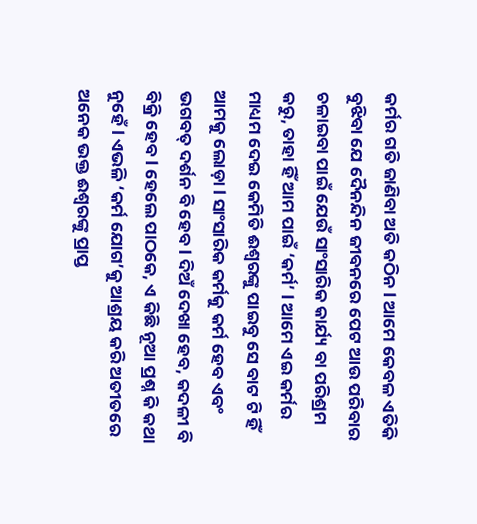କର୍ମର ଗତି ଜାଣିବା ଅତି କଠିନ l ଆମେ କେବଳ ଏତିକି ବୁଝିବା ଯେ ଦୈନନ୍ଦିନ ଜୀବନରେ ପେଟ ଆଉ ପରିବାର ଚଳାଇବା ପାଇଁ ଯେଉଁ ସାଂସାରିକ କାର୍ଯ୍ୟ ବା ପରିଶ୍ରମ କରୁ, ତାହା ହିଁ ଆମ ପାଇଁ ‘କର୍ମ’ l ଆମେ ଏଇ କର୍ମର ମାଧ୍ୟମ ଦେଇ କେମିତି ଈଶ୍ୱରଙ୍କୁ ପାଇବୁ ସେ ବାଟ ଟି ହିଁ ଆମକୁ ଲୋଡ଼ା l ସାଂସାରିକ କର୍ମକୁ କର୍ମ ହେବ ଏବଂ ଭଗବତ୍‌ ଦର୍ଶନ ବି ହେବ l ଦିଅଁ ଦେଖା ହେବ, କଦଳୀ ବି ବିକ୍ରି ହେବ l ହେଲେ ପାଠକେ, ଏ କିଛି ନୂଆ ପ୍ରଶ୍ନ କି କଥା ନୁହେଁ l ଏଭଳି ‘କର୍ମ ଯୋଗ’କୁ ଆଶ୍ରୟ କରି ଅତୀତରେ ଅନେକ ଭକ୍ତ ଈଶ୍ୱରଙ୍କୁ ପ୍ରାପ୍ତ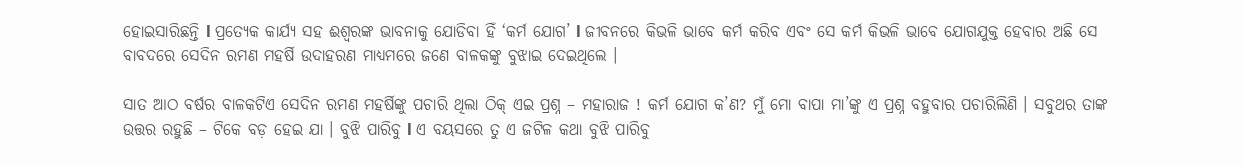ହୋଇସାରିଛନ୍ତି l ପ୍ରତ୍ୟେକ କାର୍ଯ୍ୟ ସହ ଈଶ୍ୱରଙ୍କ ଭାବନାକୁ ଯୋଡିବା ହିଁ ‘କର୍ମ ଯୋଗ’ l ଜୀବନରେ କିଭଳି ଭାବେ କର୍ମ କରିବ ଏବଂ ସେ କର୍ମ କିଭଳି ଭାବେ ଯୋଗଯୁକ୍ତ ହେବାର ଅଛି ସେ ବାବଦରେ ସେଦିନ ରମଣ ମହର୍ଷି ଉଦାହରଣ ମାଧ୍ୟମରେ ଜଣେ ବାଳକଙ୍କୁ ବୁଝାଇ ଦେଇଥିଲେ ।

ସାତ ଆଠ ବର୍ଷର ବାଳକଟିଏ ସେଦିନ ରମଣ ମହର୍ଷିଙ୍କୁ ପଚାରି ଥିଲା ଠିକ୍‌ ଏଇ ପ୍ରଶ୍ନ – ମହାରାଜ ! କର୍ମ ଯୋଗ କ’ଣ? ମୁଁ ମୋ ବାପା ମା’ଙ୍କୁ ଏ ପ୍ରଶ୍ନ ବହୁବାର ପଚାରିଲିଣି । ସବୁଥର ତାଙ୍କ ଉତ୍ତର ରହୁଛି – ଟିକେ ବଡ଼ ହେଇ ଯା । ବୁଝି ପାରିବୁ l ଏ ବୟସରେ ତୁ ଏ ଜଟିଳ କଥା ବୁଝି ପାରିବୁ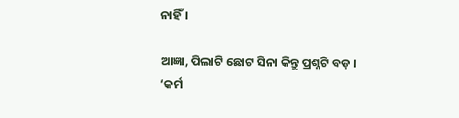ନାହିଁ ।

ଆଜ୍ଞା, ପିଲାଟି ଛୋଟ ସିନା କିନ୍ତୁ ପ୍ରଶ୍ନଟି ବଡ଼ । ‘କର୍ମ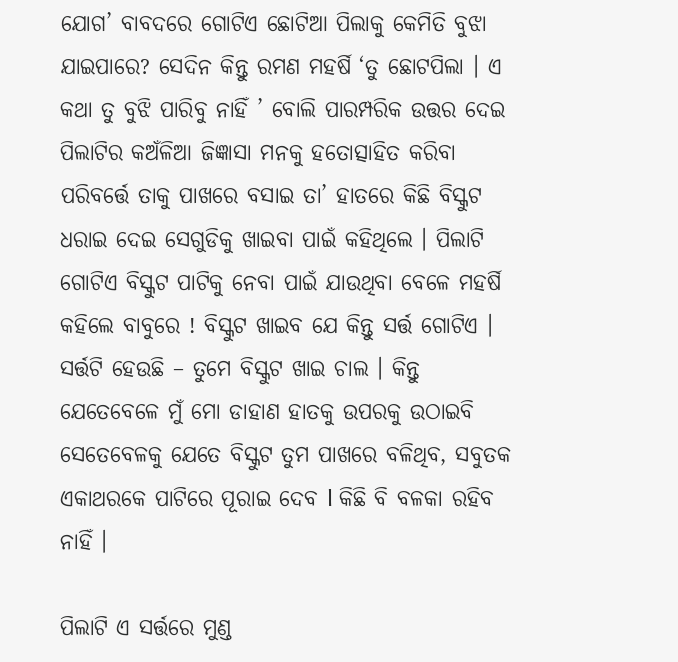ଯୋଗ’ ବାବଦରେ ଗୋଟିଏ ଛୋଟିଆ ପିଲାକୁ କେମିତି ବୁଝା ଯାଇପାରେ? ସେଦିନ କିନ୍ତୁ ରମଣ ମହର୍ଷି ‘ତୁ ଛୋଟପିଲା । ଏ କଥା ତୁ ବୁଝି ପାରିବୁ ନାହିଁ ’ ବୋଲି ପାରମ୍ପରିକ ଉତ୍ତର ଦେଇ ପିଲାଟିର କଅଁଳିଆ ଜିଜ୍ଞାସା ମନକୁ ହତୋତ୍ସାହିତ କରିବା ପରିବର୍ତ୍ତେ ତାକୁ ପାଖରେ ବସାଇ ତା’ ହାତରେ କିଛି ବିସ୍କୁଟ ଧରାଇ ଦେଇ ସେଗୁଡିକୁ ଖାଇବା ପାଇଁ କହିଥିଲେ । ପିଲାଟି ଗୋଟିଏ ବିସ୍କୁଟ ପାଟିକୁ ନେବା ପାଇଁ ଯାଉଥିବା ବେଳେ ମହର୍ଷି କହିଲେ ବାବୁରେ ! ବିସ୍କୁଟ ଖାଇବ ଯେ କିନ୍ତୁ ସର୍ତ୍ତ ଗୋଟିଏ । ସର୍ତ୍ତଟି ହେଉଛି – ତୁମେ ବିସ୍କୁଟ ଖାଇ ଚାଲ । କିନ୍ତୁ ଯେତେବେଳେ ମୁଁ ମୋ ଡାହାଣ ହାତକୁ ଉପରକୁ ଉଠାଇବି ସେତେବେଳକୁ ଯେତେ ବିସ୍କୁଟ ତୁମ ପାଖରେ ବଳିଥିବ, ସବୁତକ ଏକାଥରକେ ପାଟିରେ ପୂରାଇ ଦେବ l କିଛି ବି ବଳକା ରହିବ ନାହିଁ ।

ପିଲାଟି ଏ ସର୍ତ୍ତରେ ମୁଣ୍ଡ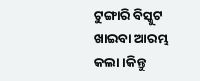ଟୁଙ୍ଗାରି ବିସ୍କୁଟ ଖାଇବା ଆରମ୍ଭ କଲା ।କିନ୍ତୁ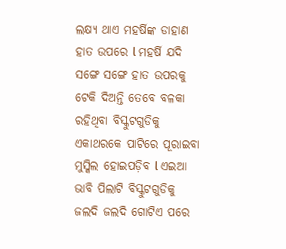ଲକ୍ଷ୍ୟ ଥାଏ ମହର୍ଷିଙ୍କ ଡାହାଣ ହାତ ଉପରେ l ମହର୍ଷି ଯଦି ସଙ୍ଗେ ସଙ୍ଗେ ହାତ ଉପରକୁ ଟେକି ଦିଅନ୍ତି ତେବେ ବଳକା ରହିଥିବା ବିସ୍କୁଟଗୁଡିକୁ ଏକାଥରକେ ପାଟିରେ ପୂରାଇବା ମୁସ୍କିଲ ହୋଇପଡ଼ିବ l ଏଇଆ ଭାବି ପିଲାଟି ବିସ୍କୁଟଗୁଡିକୁ ଜଲଦି ଜଲଦି ଗୋଟିଏ ପରେ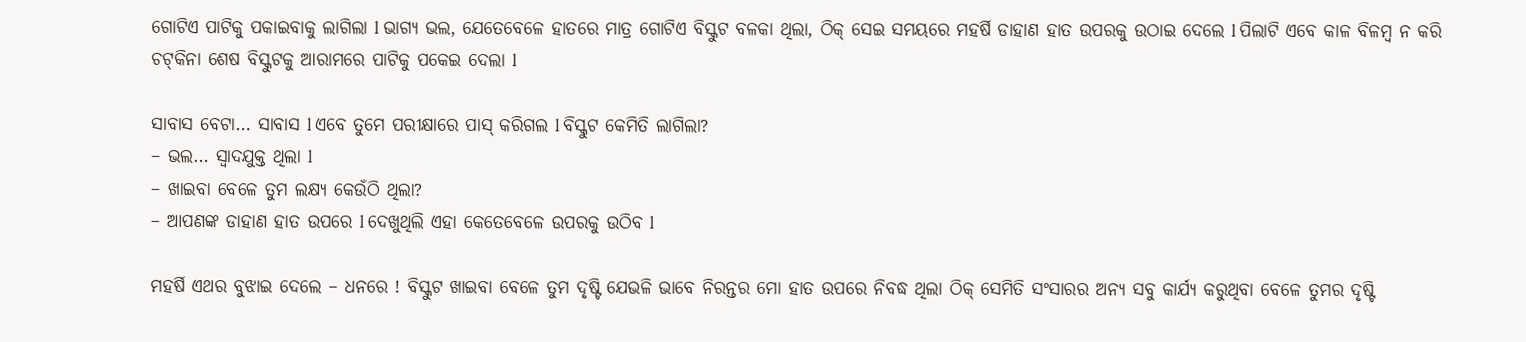ଗୋଟିଏ ପାଟିକୁ ପକାଇବାକୁ ଲାଗିଲା l ଭାଗ୍ୟ ଭଲ, ଯେତେବେଳେ ହାତରେ ମାତ୍ର ଗୋଟିଏ ବିସ୍କୁଟ ବଳକା ଥିଲା, ଠିକ୍‌ ସେଇ ସମୟରେ ମହର୍ଷି ଡାହାଣ ହାତ ଉପରକୁ ଉଠାଇ ଦେଲେ l ପିଲାଟି ଏବେ କାଳ ବିଳମ୍ବ ନ କରି ଚଟ୍‌କିନା ଶେଷ ବିସ୍କୁଟକୁ ଆରାମରେ ପାଟିକୁ ପକେଇ ଦେଲା l

ସାବାସ ବେଟା… ସାବାସ l ଏବେ ତୁମେ ପରୀକ୍ଷାରେ ପାସ୍‌ କରିଗଲ l ବିସ୍କୁଟ କେମିତି ଲାଗିଲା?
– ଭଲ… ସ୍ବାଦଯୁକ୍ତ ଥିଲା l
– ଖାଇବା ବେଳେ ତୁମ ଲକ୍ଷ୍ୟ କେଉଁଠି ଥିଲା?
– ଆପଣଙ୍କ ଡାହାଣ ହାତ ଉପରେ l ଦେଖୁଥିଲି ଏହା କେତେବେଳେ ଉପରକୁ ଉଠିବ l

ମହର୍ଷି ଏଥର ବୁଝାଇ ଦେଲେ – ଧନରେ ! ବିସ୍କୁଟ ଖାଇବା ବେଳେ ତୁମ ଦୃଷ୍ଟି ଯେଭଳି ଭାବେ ନିରନ୍ତର ମୋ ହାତ ଉପରେ ନିବଦ୍ଧ ଥିଲା ଠିକ୍‌ ସେମିତି ସଂସାରର ଅନ୍ୟ ସବୁ କାର୍ଯ୍ୟ କରୁଥିବା ବେଳେ ତୁମର ଦୃଷ୍ଟି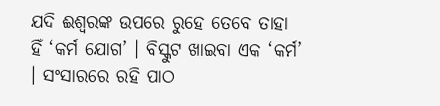ଯଦି ଈଶ୍ୱରଙ୍କ ଉପରେ ରୁହେ ତେବେ ତାହା ହିଁ ‘କର୍ମ ଯୋଗ’ । ବିସ୍କୁଟ ଖାଇବା ଏକ ‘କର୍ମ’ । ସଂସାରରେ ରହି ପାଠ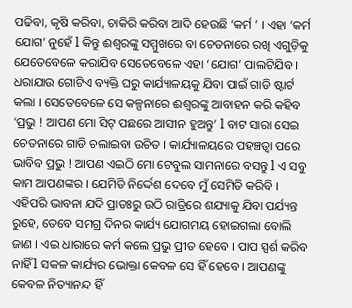ପଢିବା, କୃଷି କରିବା, ଚାକିରି କରିବା ଆଦି ହେଉଛି ‘କର୍ମ ’ । ଏହା ‘କର୍ମ ଯୋଗ’ ନୁହେଁ l କିନ୍ତୁ ଈଶ୍ୱରଙ୍କୁ ସମ୍ମୁଖରେ ବା ଚେତନାରେ ରଖି ଏଗୁଡ଼ିକୁ ଯେତେବେଳେ କରାଯିବ ସେତେବେଳେ ଏହା ‘ଯୋଗ’ ପାଲଟିଯିବ । ଧରାଯାଉ ଗୋଟିଏ ବ୍ୟକ୍ତି ଘରୁ କାର୍ଯ୍ୟାଳୟକୁ ଯିବା ପାଇଁ ଗାଡି ଷ୍ଟାର୍ଟ କଲା । ସେତେବେଳେ ସେ କଳ୍ପନାରେ ଈଶ୍ୱରଙ୍କୁ ଆବାହନ କରି କହିବ ‘ପ୍ରଭୁ ! ଆପଣ ମୋ ସିଟ୍‌ ପଛରେ ଆସୀନ ହୁଅନ୍ତୁ’ l ବାଟ ସାରା ସେଇ ଚେତନାରେ ଗାଡି ଚଲାଇବା ଉଚିତ । କାର୍ଯ୍ୟାଳୟରେ ପହଞ୍ଚତ୍ବା ପରେ ଭାବିବ ପ୍ରଭୁ ! ଆପଣ ଏଇଠି ମୋ ଟେବୁଲ ସାମନାରେ ବସନ୍ତୁ l ଏ ସବୁ କାମ ଆପଣଙ୍କର । ଯେମିତି ନିର୍ଦ୍ଦେଶ ଦେବେ ମୁଁ ସେମିତି କରିବି । ଏହିପରି ଭାବନା ଯଦି ପ୍ରାତଃରୁ ଉଠି ରାତ୍ରିରେ ଶଯ୍ୟାକୁ ଯିବା ପର୍ଯ୍ୟନ୍ତ ରୁହେ, ତେବେ ସମଗ୍ର ଦିନର କାର୍ଯ୍ୟ ଯୋଗମୟ ହୋଇଗଲା ବୋଲି ଜାଣ । ଏଇ ଧାରାରେ କର୍ମ କଲେ ପ୍ରଭୁ ପ୍ରୀତ ହେବେ । ପାପ ସ୍ପର୍ଶ କରିବ ନାହିଁ l ସକଳ କାର୍ଯ୍ୟର ଭୋକ୍ତା କେବଳ ସେ ହିଁ ହେବେ । ଆପଣଙ୍କୁ କେବଳ ନିତ୍ୟାନନ୍ଦ ହିଁ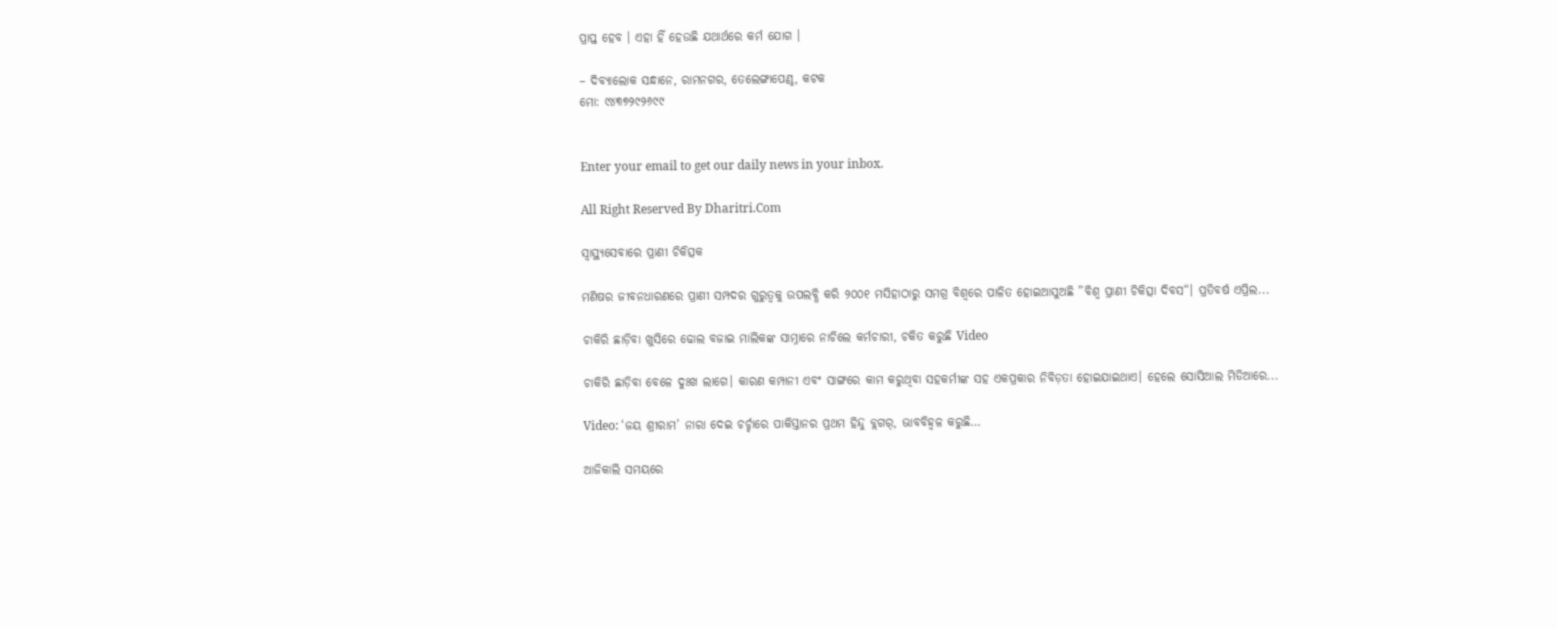ପ୍ରାପ୍ତ ହେବ । ଏହା ହିଁ ହେଉଛି ଯଥାର୍ଥରେ କର୍ମ ଯୋଗ ।

– ଦିବ୍ୟାଲୋକ ସନ୍ଧାନେ, ରାମନଗର, ତେଲେଙ୍ଗାପେଣ୍ଠ, କଟକ
ମୋ: ୯୪୩୭୨୯୨୬୯୯


Enter your email to get our daily news in your inbox.

All Right Reserved By Dharitri.Com

ସ୍ବାସ୍ଥ୍ୟସେବାରେ ପ୍ରାଣୀ ଚିକିତ୍ସକ

ମଣିଷର ଜୀବନଧାରଣରେ ପ୍ରାଣୀ ସମ୍ପଦର ଗୁରୁତ୍ୱକୁ ଉପଲବ୍ଧି କରି ୨୦୦୧ ମସିହାଠାରୁ ସମଗ୍ର ବିଶ୍ୱରେ ପାଳିତ ହୋଇଆସୁଅଛି ”ବିଶ୍ୱ ପ୍ରାଣୀ ଚିକିତ୍ସା ଦିବସ“। ପ୍ରତିବର୍ଷ ଏପ୍ରିଲ...

ଚାକିରି ଛାଡ଼ିବା ଖୁସିରେ ଢୋଲ ବଜାଇ ମାଲିକଙ୍କ ସାମ୍ନାରେ ନାଚିଲେ କର୍ମଚାରୀ, ଚକିତ କରୁଛି Video

ଚାକିରି ଛାଡ଼ିବା ବେଳେ ଦୁଃଖ ଲାଗେ। କାରଣ କମ୍ପାନୀ ଏବଂ ସାଙ୍ଗରେ କାମ କରୁଥିବା ସହକର୍ମୀଙ୍କ ସହ ଏକପ୍ରକାର ନିବିଡ଼ତା ହୋଇଯାଇଥାଏ। ହେଲେ ସୋସିଆଲ ମିଡିଆରେ...

Video: ‘ଜୟ ଶ୍ରୀରାମ’ ନାରା ଦେଇ ଚର୍ଚ୍ଚାରେ ପାକିସ୍ତାନର ପ୍ରଥମ ହିନ୍ଦୁ ବ୍ଲଗର୍‌, ଭାବବିହ୍ବଳ କରୁଛି…

ଆଜିକାଲି ସମୟରେ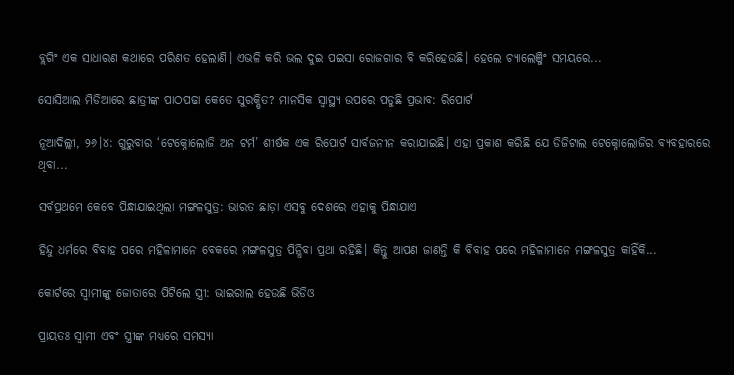ବ୍ଲଗିଂ ଏକ ସାଧାରଣ କଥାରେ ପରିଣତ ହେଲାଣି। ଏଭଳି କରି ଭଲ ଦୁଇ ପଇସା ରୋଜଗାର ବି କରିହେଉଛି। ହେଲେ ଚ୍ୟାଲେଞ୍ଜିଂ ସମୟରେ...

ସୋସିଆଲ ମିଡିଆରେ ଛାତ୍ରୀଙ୍କ ପାଠପଢା କେତେ ସୁରକ୍ଷିତ? ମାନସିକ ସ୍ବାସ୍ଥ୍ୟ ଉପରେ ପଡୁଛି ପ୍ରଭାବ: ରିପୋର୍ଟ

ନୂଆଦିଲ୍ଲୀ, ୨୬।୪: ଗୁରୁବାର ‘ଟେକ୍ନୋଲୋଜି ଅନ ଟର୍ମ’ ଶୀର୍ଷକ ଏକ ରିପୋର୍ଟ ସାର୍ବଜନୀନ କରାଯାଇଛି। ଏହା ପ୍ରକାଶ କରିଛି ଯେ ଡିଜିଟାଲ ଟେକ୍ନୋଲୋଜିର ବ୍ୟବହାରରେ ଥିବା...

ସର୍ବପ୍ରଥମେ କେବେ ପିନ୍ଧାଯାଇଥିଲା ମଙ୍ଗଳସୁତ୍ର: ଭାରତ ଛାଡ଼ା ଏସବୁ ଦେଶରେ ଏହାକୁ ପିନ୍ଧାଯାଏ

ହିନ୍ଦୁ ଧର୍ମରେ ବିବାହ ପରେ ମହିଳାମାନେ ବେକରେ ମଙ୍ଗଳସୁତ୍ର ପିନ୍ଧିବା ପ୍ରଥା ରହିଛି। କିନ୍ତୁ ଆପଣ ଜାଣନ୍ତି କି ବିବାହ ପରେ ମହିଳାମାନେ ମଙ୍ଗଳସୁତ୍ର କାହିଁକି...

କୋର୍ଟରେ ସ୍ବାମୀଙ୍କୁ ଜୋତାରେ ପିଟିଲେ ସ୍ତ୍ରୀ: ଭାଇରାଲ ହେଉଛି ଭିଡିଓ

ପ୍ରାୟତଃ ସ୍ବାମୀ ଏବଂ ସ୍ତ୍ରୀଙ୍କ ମଧ୍ୟରେ ସମସ୍ୟା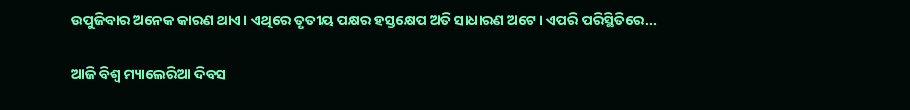ଉପୁଜିବାର ଅନେକ କାରଣ ଥାଏ। ଏଥିରେ ତୃତୀୟ ପକ୍ଷର ହସ୍ତକ୍ଷେପ ଅତି ସାଧାରଣ ଅଟେ। ଏପରି ପରିସ୍ଥିତିରେ...

ଆଜି ବିଶ୍ୱ ମ୍ୟାଲେରିଆ ଦିବସ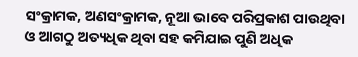ସଂକ୍ରାମକ, ଅଣସଂକ୍ରାମକ, ନୂଆ ଭାବେ ପରିପ୍ରକାଶ ପାଉଥିବା ଓ ଆଗଠୁ ଅତ୍ୟଧିକ ଥିବା ସହ କମିଯାଇ ପୁଣି ଅଧିକ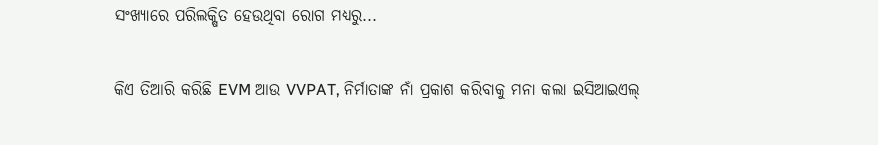ସଂଖ୍ୟାରେ ପରିଲକ୍ଷିତ ହେଉଥିବା ରୋଗ ମଧ୍ୟରୁ...

କିଏ ତିଆରି କରିଛି EVM ଆଉ VVPAT, ନିର୍ମାତାଙ୍କ ନାଁ ପ୍ରକାଶ କରିବାକୁ ମନା କଲା ଇସିଆଇଏଲ୍‌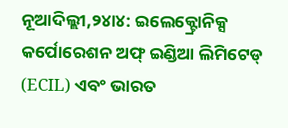ନୂଆଦିଲ୍ଲୀ,୨୪ା୪: ଇଲେକ୍ଟ୍ରୋନିକ୍ସ କର୍ପୋରେଶନ ଅଫ୍‌ ଇଣ୍ଡିଆ ଲିମିଟେଡ୍‌ (ECIL) ଏବଂ ଭାରତ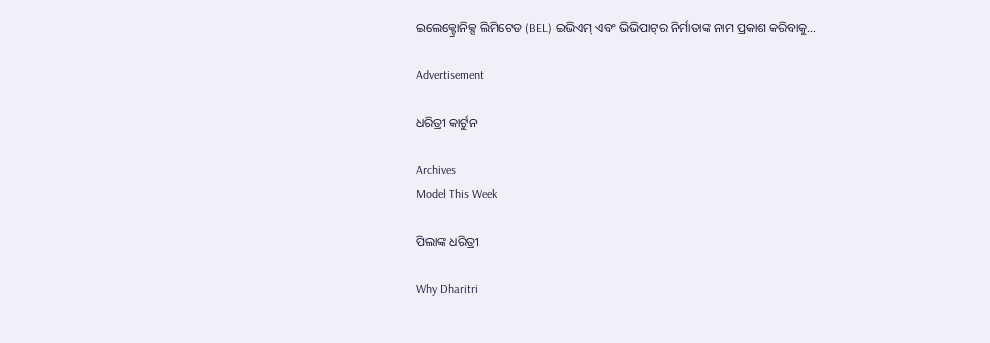ଇଲେକ୍ଟ୍ରୋନିକ୍ସ ଲିମିଟେଡ (BEL) ଇଭିଏମ୍‌ ଏବଂ ଭିଭିପାଟ୍‌ର ନିର୍ମାତାଙ୍କ ନାମ ପ୍ରକାଶ କରିବାକୁ...

Advertisement

ଧରିତ୍ରୀ କାର୍ଟୁନ

Archives
Model This Week

ପିଲାଙ୍କ ଧରିତ୍ରୀ

Why Dharitri